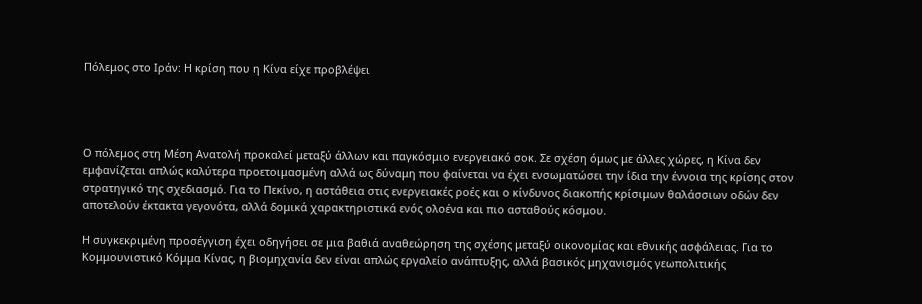Πόλεμος στο Ιράν: Η κρίση που η Κίνα είχε προβλέψει




Ο πόλεμος στη Μέση Ανατολή προκαλεί μεταξύ άλλων και παγκόσμιο ενεργειακό σοκ. Σε σχέση όμως με άλλες χώρες, η Κίνα δεν εμφανίζεται απλώς καλύτερα προετοιμασμένη αλλά ως δύναμη που φαίνεται να έχει ενσωματώσει την ίδια την έννοια της κρίσης στον στρατηγικό της σχεδιασμό. Για το Πεκίνο, η αστάθεια στις ενεργειακές ροές και ο κίνδυνος διακοπής κρίσιμων θαλάσσιων οδών δεν αποτελούν έκτακτα γεγονότα, αλλά δομικά χαρακτηριστικά ενός ολοένα και πιο ασταθούς κόσμου.

Η συγκεκριμένη προσέγγιση έχει οδηγήσει σε μια βαθιά αναθεώρηση της σχέσης μεταξύ οικονομίας και εθνικής ασφάλειας. Για το Κομμουνιστικό Κόμμα Κίνας, η βιομηχανία δεν είναι απλώς εργαλείο ανάπτυξης, αλλά βασικός μηχανισμός γεωπολιτικής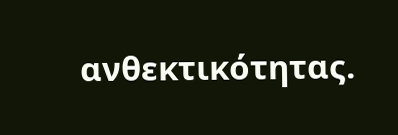ανθεκτικότητας.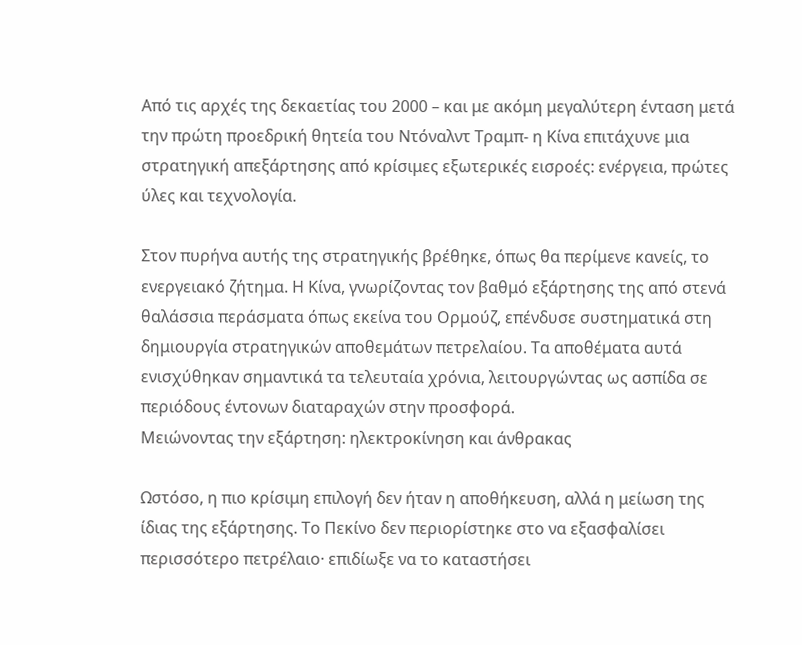Από τις αρχές της δεκαετίας του 2000 – και με ακόμη μεγαλύτερη ένταση μετά την πρώτη προεδρική θητεία του Ντόναλντ Τραμπ- η Κίνα επιτάχυνε μια στρατηγική απεξάρτησης από κρίσιμες εξωτερικές εισροές: ενέργεια, πρώτες ύλες και τεχνολογία.

Στον πυρήνα αυτής της στρατηγικής βρέθηκε, όπως θα περίμενε κανείς, το ενεργειακό ζήτημα. Η Κίνα, γνωρίζοντας τον βαθμό εξάρτησης της από στενά θαλάσσια περάσματα όπως εκείνα του Ορμούζ, επένδυσε συστηματικά στη δημιουργία στρατηγικών αποθεμάτων πετρελαίου. Τα αποθέματα αυτά ενισχύθηκαν σημαντικά τα τελευταία χρόνια, λειτουργώντας ως ασπίδα σε περιόδους έντονων διαταραχών στην προσφορά.
Μειώνοντας την εξάρτηση: ηλεκτροκίνηση και άνθρακας

Ωστόσο, η πιο κρίσιμη επιλογή δεν ήταν η αποθήκευση, αλλά η μείωση της ίδιας της εξάρτησης. Το Πεκίνο δεν περιορίστηκε στο να εξασφαλίσει περισσότερο πετρέλαιο· επιδίωξε να το καταστήσει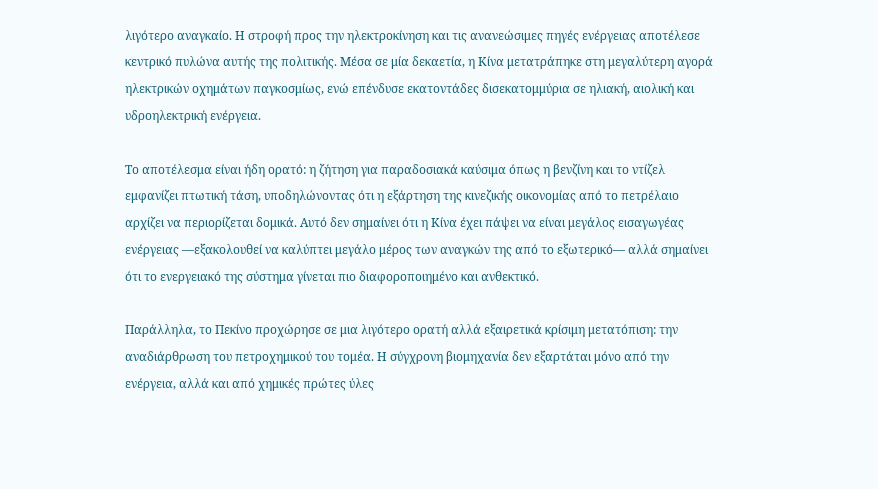λιγότερο αναγκαίο. Η στροφή προς την ηλεκτροκίνηση και τις ανανεώσιμες πηγές ενέργειας αποτέλεσε κεντρικό πυλώνα αυτής της πολιτικής. Μέσα σε μία δεκαετία, η Κίνα μετατράπηκε στη μεγαλύτερη αγορά ηλεκτρικών οχημάτων παγκοσμίως, ενώ επένδυσε εκατοντάδες δισεκατομμύρια σε ηλιακή, αιολική και υδροηλεκτρική ενέργεια.

Το αποτέλεσμα είναι ήδη ορατό: η ζήτηση για παραδοσιακά καύσιμα όπως η βενζίνη και το ντίζελ εμφανίζει πτωτική τάση, υποδηλώνοντας ότι η εξάρτηση της κινεζικής οικονομίας από το πετρέλαιο αρχίζει να περιορίζεται δομικά. Αυτό δεν σημαίνει ότι η Κίνα έχει πάψει να είναι μεγάλος εισαγωγέας ενέργειας —εξακολουθεί να καλύπτει μεγάλο μέρος των αναγκών της από το εξωτερικό— αλλά σημαίνει ότι το ενεργειακό της σύστημα γίνεται πιο διαφοροποιημένο και ανθεκτικό.

Παράλληλα, το Πεκίνο προχώρησε σε μια λιγότερο ορατή αλλά εξαιρετικά κρίσιμη μετατόπιση: την αναδιάρθρωση του πετροχημικού του τομέα. Η σύγχρονη βιομηχανία δεν εξαρτάται μόνο από την ενέργεια, αλλά και από χημικές πρώτες ύλες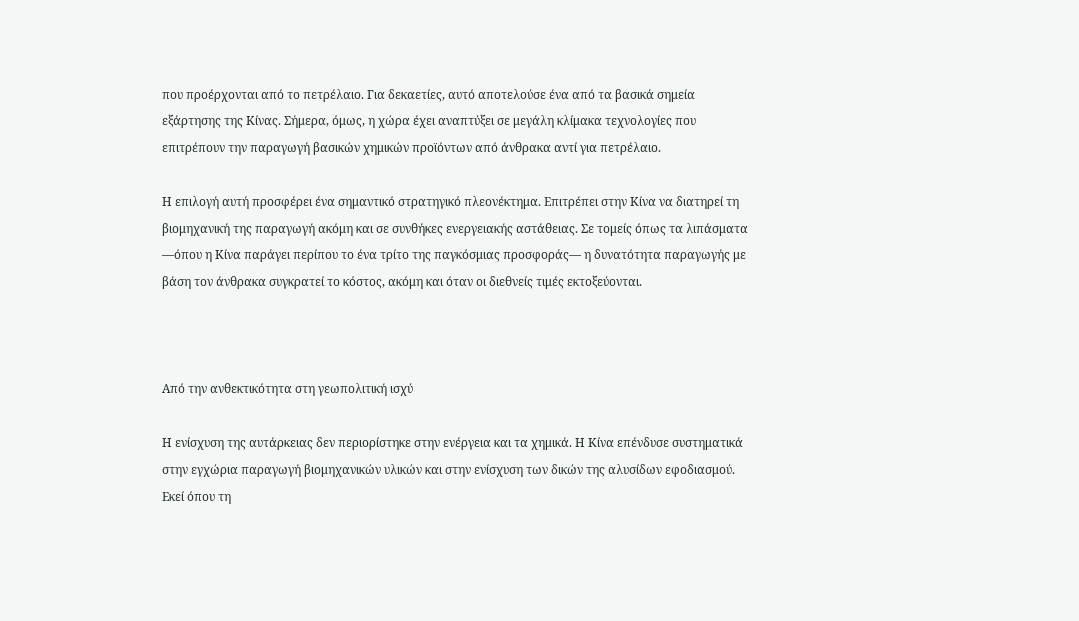που προέρχονται από το πετρέλαιο. Για δεκαετίες, αυτό αποτελούσε ένα από τα βασικά σημεία εξάρτησης της Κίνας. Σήμερα, όμως, η χώρα έχει αναπτύξει σε μεγάλη κλίμακα τεχνολογίες που επιτρέπουν την παραγωγή βασικών χημικών προϊόντων από άνθρακα αντί για πετρέλαιο.

Η επιλογή αυτή προσφέρει ένα σημαντικό στρατηγικό πλεονέκτημα. Επιτρέπει στην Κίνα να διατηρεί τη βιομηχανική της παραγωγή ακόμη και σε συνθήκες ενεργειακής αστάθειας. Σε τομείς όπως τα λιπάσματα —όπου η Κίνα παράγει περίπου το ένα τρίτο της παγκόσμιας προσφοράς— η δυνατότητα παραγωγής με βάση τον άνθρακα συγκρατεί το κόστος, ακόμη και όταν οι διεθνείς τιμές εκτοξεύονται.



Από την ανθεκτικότητα στη γεωπολιτική ισχύ

Η ενίσχυση της αυτάρκειας δεν περιορίστηκε στην ενέργεια και τα χημικά. Η Κίνα επένδυσε συστηματικά στην εγχώρια παραγωγή βιομηχανικών υλικών και στην ενίσχυση των δικών της αλυσίδων εφοδιασμού. Εκεί όπου τη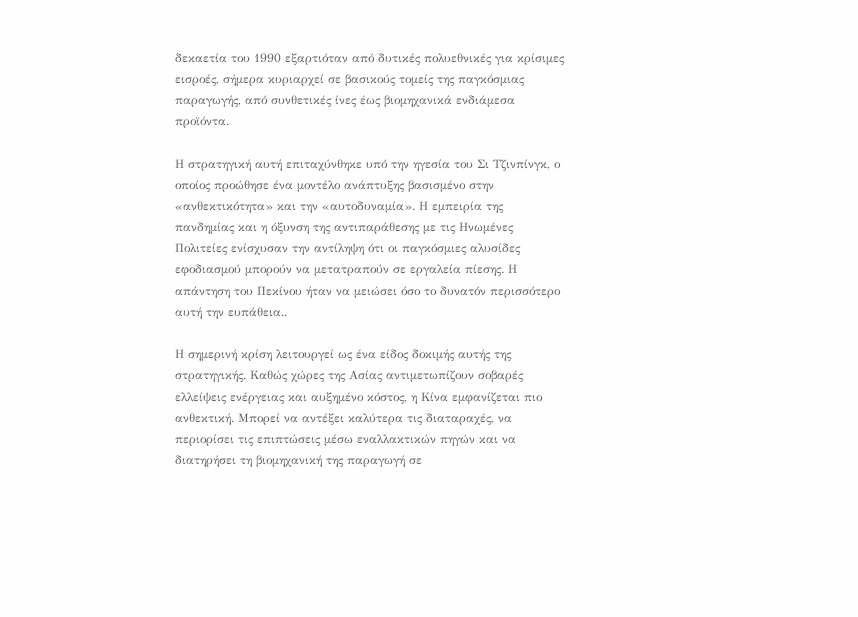δεκαετία του 1990 εξαρτιόταν από δυτικές πολυεθνικές για κρίσιμες εισροές, σήμερα κυριαρχεί σε βασικούς τομείς της παγκόσμιας παραγωγής, από συνθετικές ίνες έως βιομηχανικά ενδιάμεσα προϊόντα.

Η στρατηγική αυτή επιταχύνθηκε υπό την ηγεσία του Σι Τζινπίνγκ, ο οποίος προώθησε ένα μοντέλο ανάπτυξης βασισμένο στην «ανθεκτικότητα» και την «αυτοδυναμία». Η εμπειρία της πανδημίας και η όξυνση της αντιπαράθεσης με τις Ηνωμένες Πολιτείες ενίσχυσαν την αντίληψη ότι οι παγκόσμιες αλυσίδες εφοδιασμού μπορούν να μετατραπούν σε εργαλεία πίεσης. Η απάντηση του Πεκίνου ήταν να μειώσει όσο το δυνατόν περισσότερο αυτή την ευπάθεια..

Η σημερινή κρίση λειτουργεί ως ένα είδος δοκιμής αυτής της στρατηγικής. Καθώς χώρες της Ασίας αντιμετωπίζουν σοβαρές ελλείψεις ενέργειας και αυξημένο κόστος, η Κίνα εμφανίζεται πιο ανθεκτική. Μπορεί να αντέξει καλύτερα τις διαταραχές, να περιορίσει τις επιπτώσεις μέσω εναλλακτικών πηγών και να διατηρήσει τη βιομηχανική της παραγωγή σε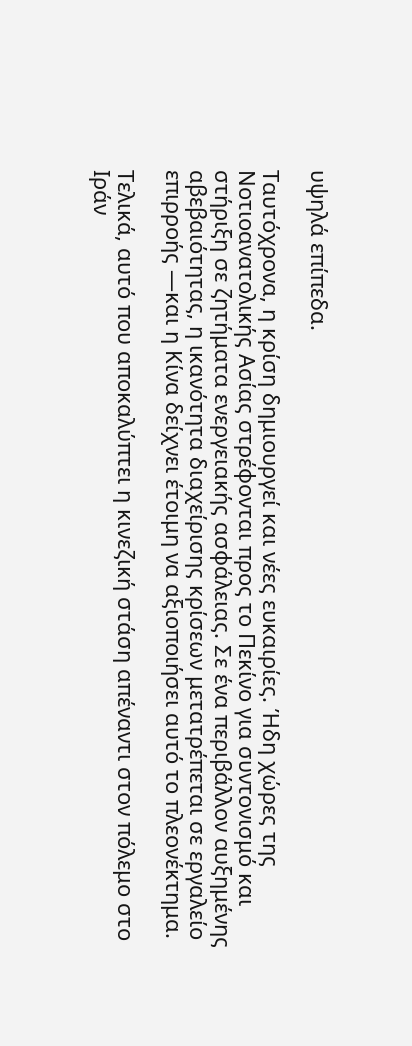υψηλά επίπεδα.

Ταυτόχρονα, η κρίση δημιουργεί και νέες ευκαιρίες. Ήδη χώρες της Νοτιοανατολικής Ασίας στρέφονται προς το Πεκίνο για συντονισμό και στήριξη σε ζητήματα ενεργειακής ασφάλειας. Σε ένα περιβάλλον αυξημένης αβεβαιότητας, η ικανότητα διαχείρισης κρίσεων μετατρέπεται σε εργαλείο επιρροής —και η Κίνα δείχνει έτοιμη να αξιοποιήσει αυτό το πλεονέκτημα.

Τελικά, αυτό που αποκαλύπτει η κινεζική στάση απέναντι στον πόλεμο στο Ιράν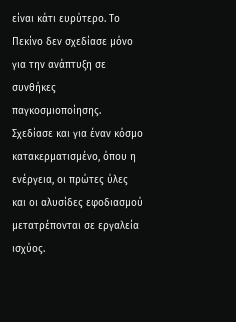είναι κάτι ευρύτερο. Το Πεκίνο δεν σχεδίασε μόνο για την ανάπτυξη σε συνθήκες παγκοσμιοποίησης. Σχεδίασε και για έναν κόσμο κατακερματισμένο, όπου η ενέργεια, οι πρώτες ύλες και οι αλυσίδες εφοδιασμού μετατρέπονται σε εργαλεία ισχύος.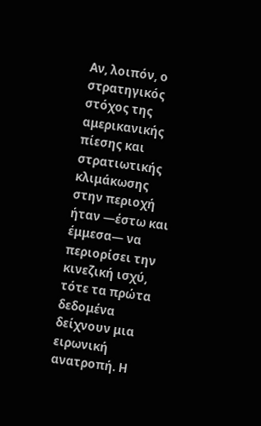Αν, λοιπόν, ο στρατηγικός στόχος της αμερικανικής πίεσης και στρατιωτικής κλιμάκωσης στην περιοχή ήταν —έστω και έμμεσα— να περιορίσει την κινεζική ισχύ, τότε τα πρώτα δεδομένα δείχνουν μια ειρωνική ανατροπή. Η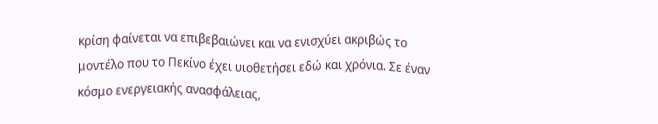κρίση φαίνεται να επιβεβαιώνει και να ενισχύει ακριβώς το μοντέλο που το Πεκίνο έχει υιοθετήσει εδώ και χρόνια. Σε έναν κόσμο ενεργειακής ανασφάλειας,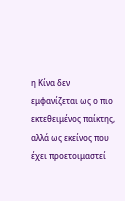η Κίνα δεν εμφανίζεται ως ο πιο εκτεθειμένος παίκτης, αλλά ως εκείνος που έχει προετοιμαστεί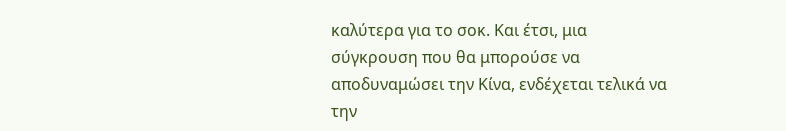καλύτερα για το σοκ. Και έτσι, μια σύγκρουση που θα μπορούσε να αποδυναμώσει την Κίνα, ενδέχεται τελικά να την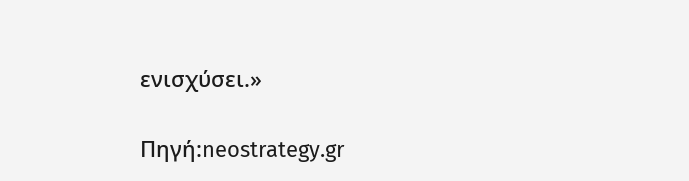ενισχύσει.»

Πηγή:neostrategy.gr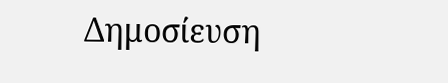Δημοσίευση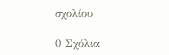σχολίου

0 Σχόλια